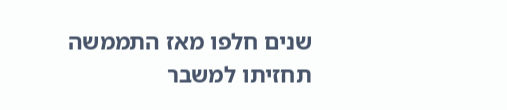שנים חלפו מאז התממשה תחזיתו למשבר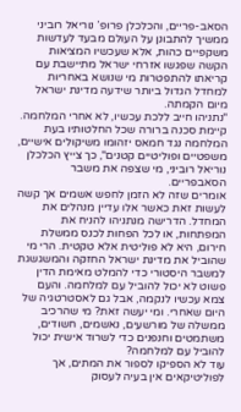הסאב-פריים, והכלכלן פרופ’ נוריאל רוביני ממשיך להתבונן על העולם מבעד לעדשות משקפיים כהות, אלא שעכשיו המציאות הקשה שפגשו אזרחי ישראל מתיישבת עם קריאתו להתפטרות מי שנושא באחריות למחדל הגדול ביותר שידעה מדינת ישראל מיום הקמתה.
"נתניהו חייב ללכת עכשיו, לא אחרי המלחמה. קיימת סכנה ברורה שכל החלטותיו בעת המלחמה נגד חמאס יזהומו משיקולים אישיים, משפטיים ופוליטיים קטנים", כך צייץ הכלכלן נוריאל רוביני, מי שצפה את משבר הסאבפריים.
אומרים שזה לא הזמן לחפש אשמים אך קשה לעשות זאת כאשר אלו עדיין מנהלים את המחדל. הדרישה מנתניהו להניח את המפתחות, או לכל הפחות לכנס ממשלת חירום, היא לא פוליטית אלא טקטית. הרי מי שהוביל את מדינת ישראל החזקה והמשגשגת למשבר היסטורי כדי להמלט מאימת הדין פשוט לא יכול להוביל עם למלחמה. והעם צמא עכשיו לנקמה, אבל גם לאסטרטגיה של היום שאחרי. ומי יעשה זאת? מי שהרכיב ממשלה של מורשעים, נאשמים, חשודים, משתמטים וחנפנים כדי לשרוד אישית יכול להוביל עם למלחמה?
עוד לא הספיקו לספור את המתים, אך לפוליטיקאים אין בעיה לעסוק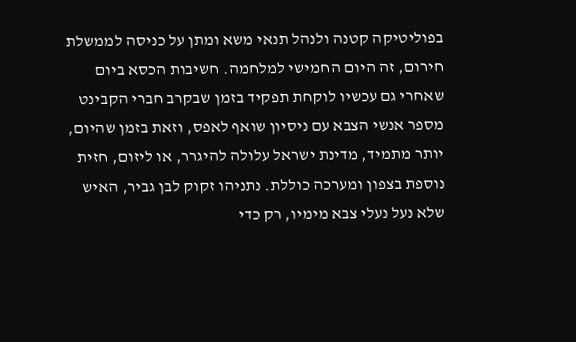בפוליטיקה קטנה ולנהל תנאי משא ומתן על כניסה לממשלת חירום, זה היום החמישי למלחמה. חשיבות הכסא ביום שאחרי גם עכשיו לוקחת תפקיד בזמן שבקרב חברי הקבינט מספר אנשי הצבא עם ניסיון שואף לאפס, וזאת בזמן שהיום, יותר מתמיד, מדינת ישראל עלולה להיגרר, או ליזום, חזית נוספת בצפון ומערכה כוללת. נתניהו זקוק לבן גביר, האיש שלא נעל נעלי צבא מימיו, רק כדי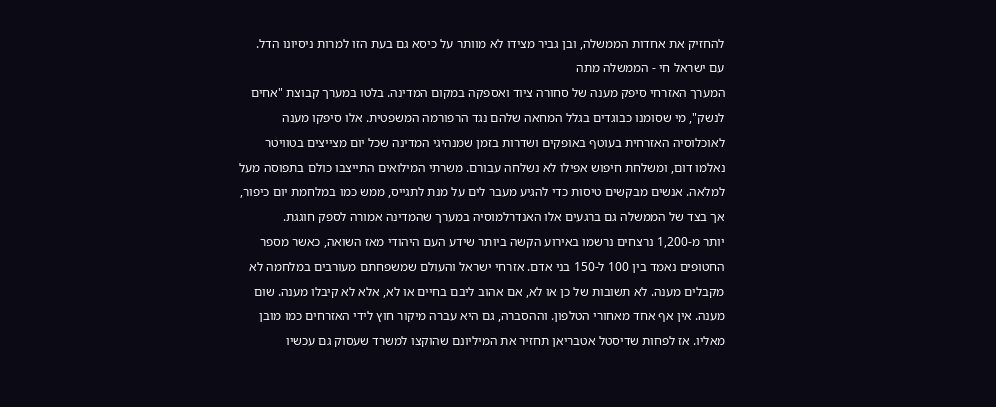להחזיק את אחדות הממשלה, ובן גביר מצידו לא מוותר על כיסא גם בעת הזו למרות ניסיונו הדל.
עם ישראל חי - הממשלה מתה
המערך האזרחי סיפק מענה של סחורה ציוד ואספקה במקום המדינה. בלטו במערך קבוצת "אחים לנשק", מי שסומנו כבוגדים בגלל המחאה שלהם נגד הרפורמה המשפטית. אלו סיפקו מענה לאוכלוסיה האזרחית בעוטף באופקים ושדרות בזמן שמנהיגי המדינה שכל יום מצייצים בטוויטר נאלמו דום, ומשלחת חיפוש אפילו לא נשלחה עבורם. משרתי המילואים התייצבו כולם בתפוסה מעל למלאה. אנשים מבקשים טיסות כדי להגיע מעבר לים על מנת לתגייס, ממש כמו במלחמת יום כיפור, אך בצד של הממשלה גם ברגעים אלו האנדרלמוסיה במערך שהמדינה אמורה לספק חוגגת.
יותר מ-1,200 נרצחים נרשמו באירוע הקשה ביותר שידע העם היהודי מאז השואה, כאשר מספר החטופים נאמד בין 100 ל-150 בני אדם. אזרחי ישראל והעולם שמשפחתם מעורבים במלחמה לא מקבלים מענה. לא תשובות של כן או לא, אם אהוב ליבם בחיים או לא, אלא לא קיבלו מענה. שום מענה. אין אף אחד מאחורי הטלפון. וההסברה, גם היא עברה מיקור חוץ לידי האזרחים כמו מובן מאליו. אז לפחות שדיסטל אטבריאן תחזיר את המיליונם שהוקצו למשרד שעסוק גם עכשיו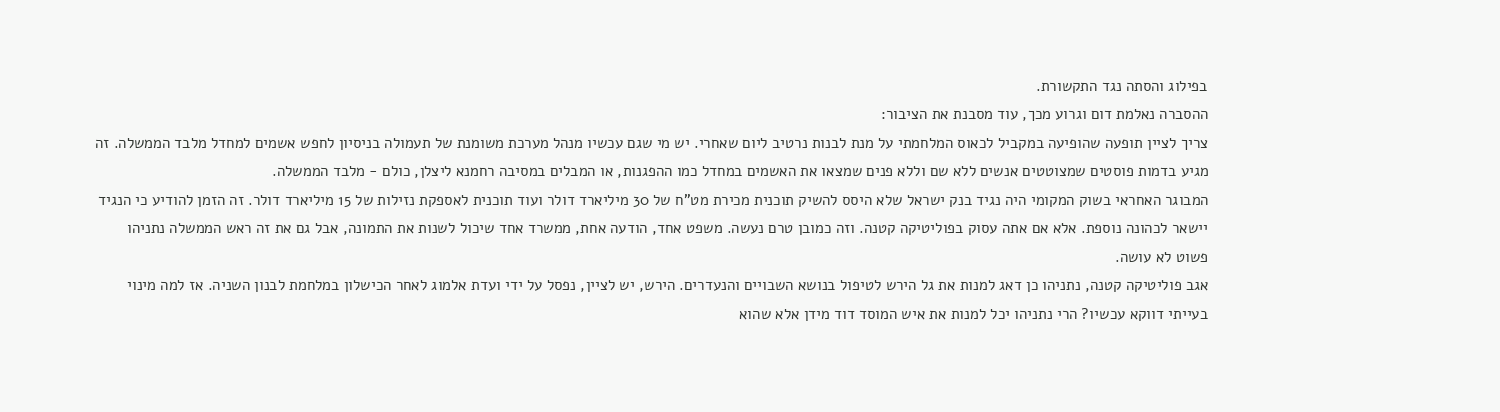בפילוג והסתה נגד התקשורת.
ההסברה נאלמת דום וגרוע מכך, עוד מסבנת את הציבור:
צריך לציין תופעה שהופיעה במקביל לכאוס המלחמתי על מנת לבנות נרטיב ליום שאחרי. יש מי שגם עכשיו מנהל מערכת משומנת של תעמולה בניסיון לחפש אשמים למחדל מלבד הממשלה. זה מגיע בדמות פוסטים שמצוטטים אנשים ללא שם וללא פנים שמצאו את האשמים במחדל כמו ההפגנות, או המבלים במסיבה רחמנא ליצלן, כולם - מלבד הממשלה.
המבוגר האחראי בשוק המקומי היה נגיד בנק ישראל שלא היסס להשיק תוכנית מכירת מט"ח של 30 מיליארד דולר ועוד תוכנית לאספקת נזילות של 15 מיליארד דולר. זה הזמן להודיע כי הנגיד יישאר לכהונה נוספת. אלא אם אתה עסוק בפוליטיקה קטנה. וזה כמובן טרם נעשה. משפט אחד, הודעה אחת, ממשרד אחד שיכול לשנות את התמונה, אבל גם את זה ראש הממשלה נתניהו פשוט לא עושה.
אגב פוליטיקה קטנה, נתניהו כן דאג למנות את גל הירש לטיפול בנושא השבויים והנעדרים. הירש, יש לציין, נפסל על ידי ועדת אלמוג לאחר הכישלון במלחמת לבנון השניה. אז למה מינוי בעייתי דווקא עכשיו? הרי נתניהו יכל למנות את איש המוסד דוד מידן אלא שהוא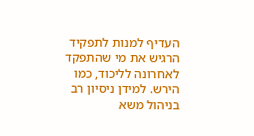העדיף למנות לתפקיד הרגיש את מי שהתפקד לאחרונה לליכוד, כמו הירש. למידן ניסיון רב בניהול משא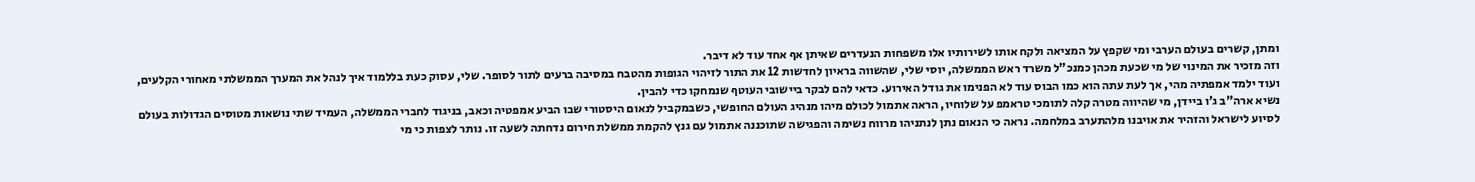ומתן, קשרים בעולם הערבי ומי שקפץ על המציאה ולקח אותו לשירותיו אלו משפחות הנעדרים שאיתן אף אחד עוד לא דיבר.
וזה מזכיר את המינוי של מי שכעת מכהן כמנכ"ל משרד ראש הממשלה, יוסי שלי, שהשווה בראיון לחדשות 12 את התור לזיהוי הגופות מהטבח במסיבה ברעים לתור לסופר. שלי, עסוק כעת בללמוד איך לנהל את המערך הממשלתי מאחורי הקלעים, ועוד ילמד אמפתיה מהי, אך לעת עתה הוא כמו הבוס עוד לא הפנימו את גודל האירוע. כדאי להם לבקר ביישובי העוטף שנמחקו כדי להבין.
נשיא ארה"ב ג’ו ביידן, מי שהיווה מטרה קלה לתומכי טראמפ על שלוחיו, הראה אתמול לכולם מיהו מנהיג העולם החופשי, כשבמקביל לנאום היסטורי שבו הביע אמפטיה וכאב, בניגוד לחברי הממשלה, העמיד שתי נושאות מטוסים הגדולות בעולם לסיוע לישראל והזהיר את אויבנו מלהתערב במלחמה. נראה כי הנאום נתן לנתניהו מרווח נשימה והפגישה שתוכננה אתמול עם גנץ להקמת ממשלת חירום נדחתה לשעה זו. נותר לצפות כי מי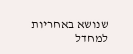שנושא באחריות למחדל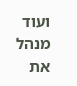ועוד מנהל את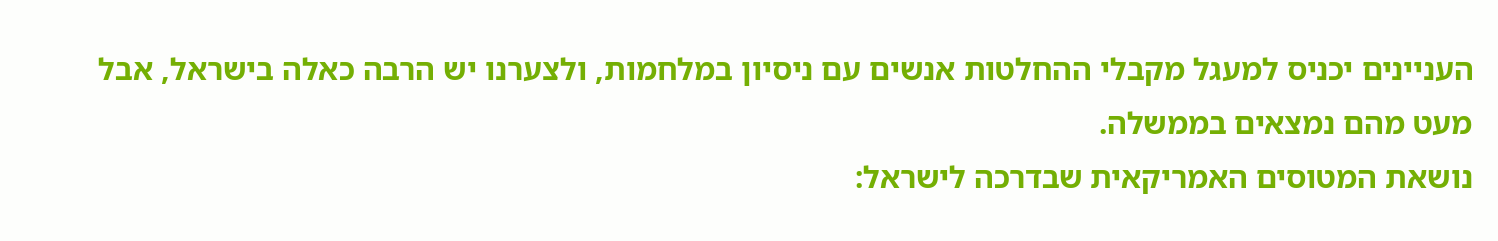העניינים יכניס למעגל מקבלי ההחלטות אנשים עם ניסיון במלחמות, ולצערנו יש הרבה כאלה בישראל, אבל מעט מהם נמצאים בממשלה.
נושאת המטוסים האמריקאית שבדרכה לישראל: